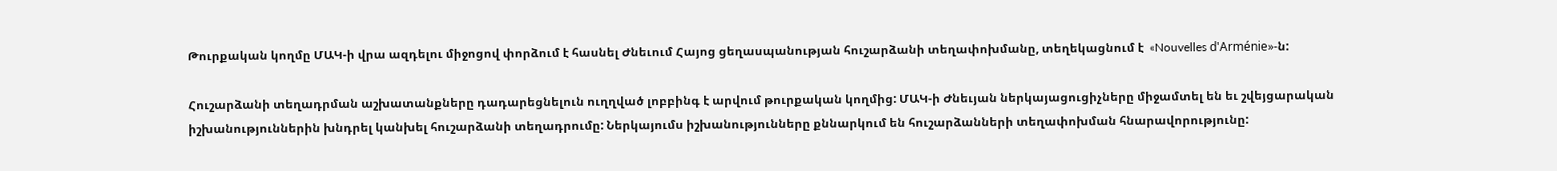Թուրքական կողմը ՄԱԿ-ի վրա ազդելու միջոցով փորձում է հասնել Ժնեւում Հայոց ցեղասպանության հուշարձանի տեղափոխմանը, տեղեկացնում է  «Nouvelles d'Arménie»-ն:

Հուշարձանի տեղադրման աշխատանքները դադարեցնելուն ուղղված լոբբինգ է արվում թուրքական կողմից: ՄԱԿ-ի Ժնեւյան ներկայացուցիչները միջամտել են եւ շվեյցարական իշխանություններին խնդրել կանխել հուշարձանի տեղադրումը: Ներկայումս իշխանությունները քննարկում են հուշարձանների տեղափոխման հնարավորությունը: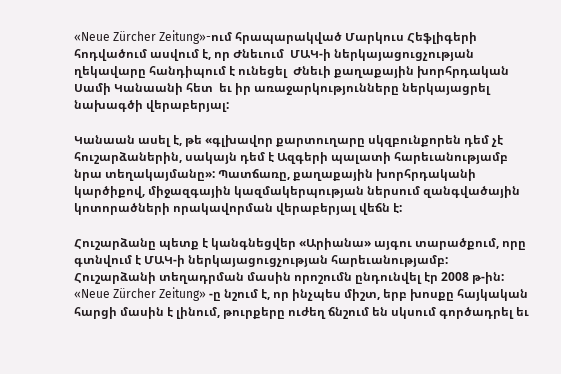«Neue Zürcher Zeitung»-ում հրապարակված Մարկուս Հեֆլիգերի հոդվածում ասվում է, որ Ժնեւում  ՄԱԿ-ի ներկայացուցչության ղեկավարը հանդիպում է ունեցել  Ժնեւի քաղաքային խորհրդական Սամի Կանաանի հետ  եւ իր առաջարկությունները ներկայացրել նախագծի վերաբերյալ:

Կանաան ասել է, թե «գլխավոր քարտուղարը սկզբունքորեն դեմ չէ հուշարձաներին, սակայն դեմ է Ազգերի պալատի հարեւանությամբ  նրա տեղակայմանը»: Պատճառը, քաղաքային խորհրդականի կարծիքով, միջազգային կազմակերպության ներսում զանգվածային կոտորածների որակավորման վերաբերյալ վեճն է:

Հուշարձանը պետք է կանգնեցվեր «Արիանա» այգու տարածքում, որը գտնվում է ՄԱԿ-ի ներկայացուցչության հարեւանությամբ: Հուշարձանի տեղադրման մասին որոշումն ընդունվել էր 2008 թ-ին: «Neue Zürcher Zeitung» -ը նշում է, որ ինչպես միշտ, երբ խոսքը հայկական հարցի մասին է լինում, թուրքերը ուժեղ ճնշում են սկսում գործադրել եւ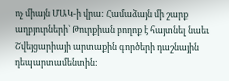ոչ միայն ՄԱԿ-ի վրա: Համաձայն մի շարք աղբյուրների` Թուրքիան բողոք է հայտնել նաեւ Շվեյցարիայի արտաքին գործերի դաշնային  դեպարտամենտին: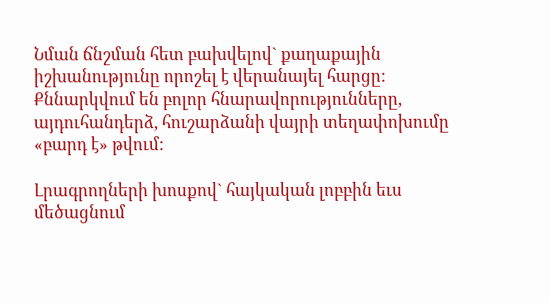Նման ճնշման հետ բախվելով` քաղաքային իշխանությունը որոշել է վերանայել հարցը: Քննարկվում են բոլոր հնարավորությունները, այդուհանդերձ, հուշարձանի վայրի տեղափոխումը «բարդ է» թվում:

Լրագրողների խոսքով` հայկական լոբբին եւս մեծացնում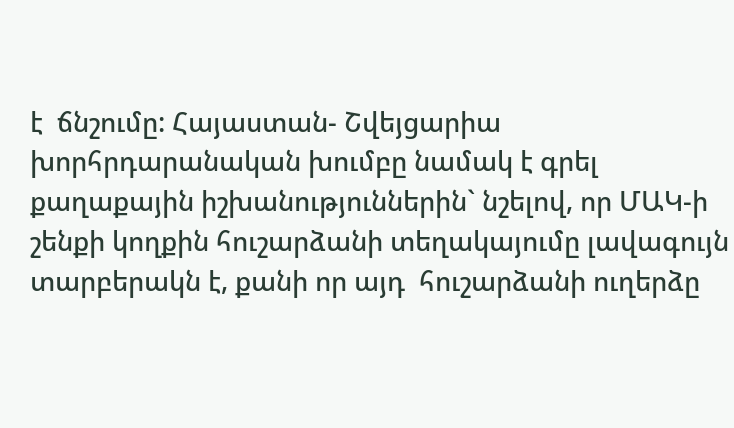է  ճնշումը: Հայաստան- Շվեյցարիա խորհրդարանական խումբը նամակ է գրել քաղաքային իշխանություններին` նշելով, որ ՄԱԿ-ի շենքի կողքին հուշարձանի տեղակայումը լավագույն տարբերակն է, քանի որ այդ  հուշարձանի ուղերձը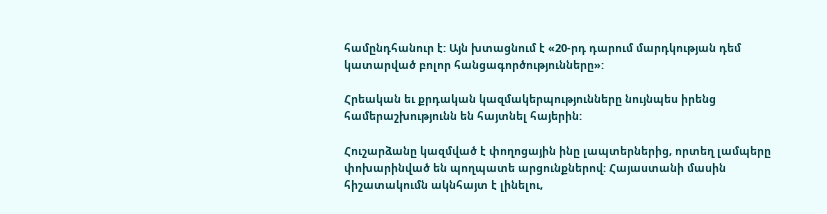համընդհանուր է: Այն խտացնում է «20-րդ դարում մարդկության դեմ կատարված բոլոր հանցագործությունները»:

Հրեական եւ քրդական կազմակերպությունները նույնպես իրենց համերաշխությունն են հայտնել հայերին:

Հուշարձանը կազմված է փողոցային ինը լապտերներից, որտեղ լամպերը փոխարինված են պողպատե արցունքներով: Հայաստանի մասին հիշատակումն ակնհայտ է լինելու,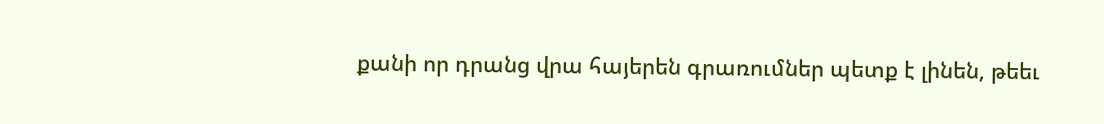քանի որ դրանց վրա հայերեն գրառումներ պետք է լինեն, թեեւ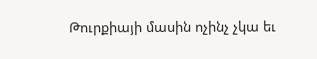Թուրքիայի մասին ոչինչ չկա եւ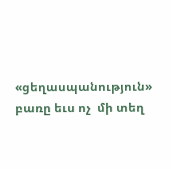«ցեղասպանություն» բառը եւս ոչ  մի տեղ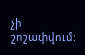չի շոշափվում: